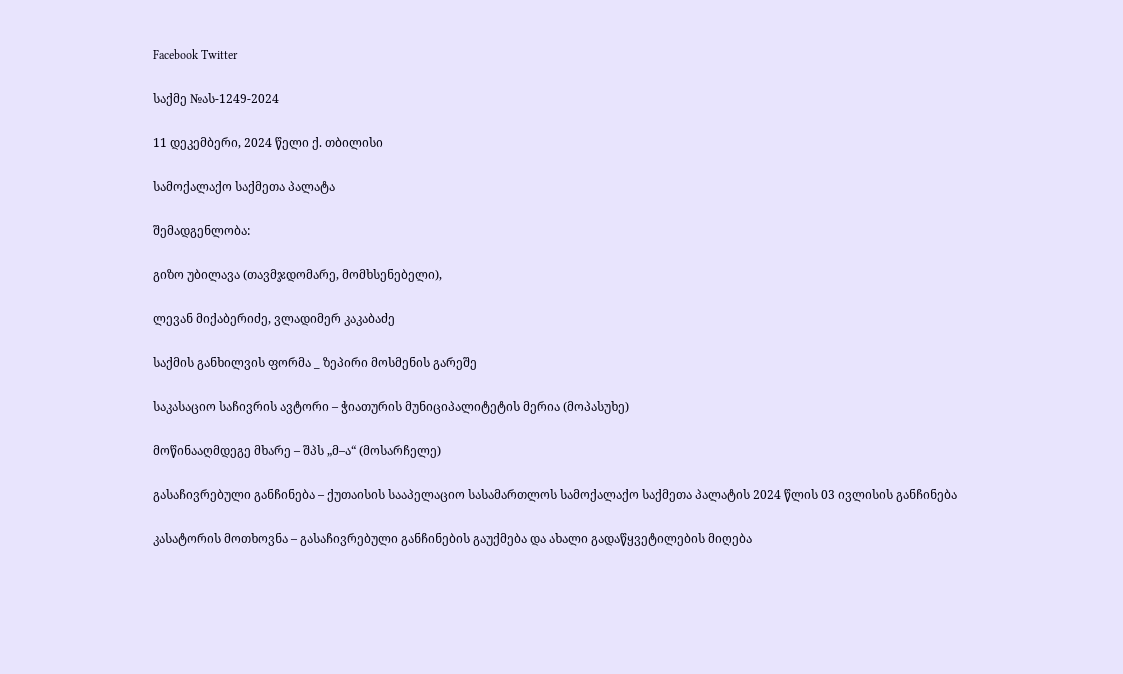Facebook Twitter

საქმე №ას-1249-2024

11 დეკემბერი, 2024 წელი ქ. თბილისი

სამოქალაქო საქმეთა პალატა

შემადგენლობა:

გიზო უბილავა (თავმჯდომარე, მომხსენებელი),

ლევან მიქაბერიძე, ვლადიმერ კაკაბაძე

საქმის განხილვის ფორმა _ ზეპირი მოსმენის გარეშე

საკასაციო საჩივრის ავტორი – ჭიათურის მუნიციპალიტეტის მერია (მოპასუხე)

მოწინააღმდეგე მხარე – შპს „მ–ა“ (მოსარჩელე)

გასაჩივრებული განჩინება – ქუთაისის სააპელაციო სასამართლოს სამოქალაქო საქმეთა პალატის 2024 წლის 03 ივლისის განჩინება

კასატორის მოთხოვნა – გასაჩივრებული განჩინების გაუქმება და ახალი გადაწყვეტილების მიღება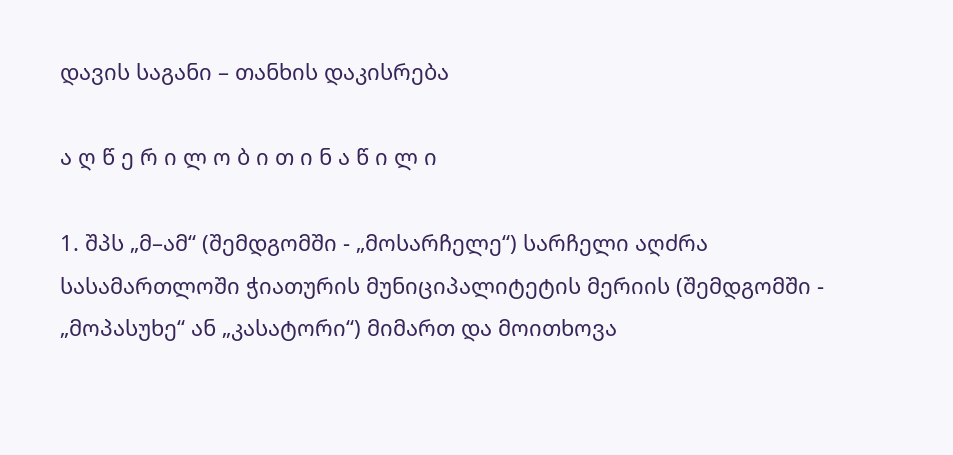დავის საგანი – თანხის დაკისრება

ა ღ წ ე რ ი ლ ო ბ ი თ ი ნ ა წ ი ლ ი

1. შპს „მ–ამ“ (შემდგომში - „მოსარჩელე“) სარჩელი აღძრა სასამართლოში ჭიათურის მუნიციპალიტეტის მერიის (შემდგომში - „მოპასუხე“ ან „კასატორი“) მიმართ და მოითხოვა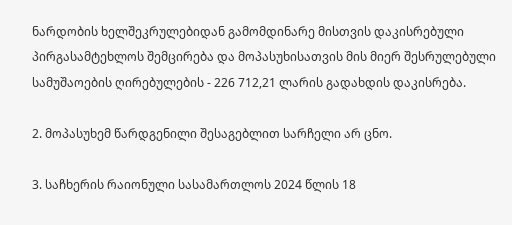ნარდობის ხელშეკრულებიდან გამომდინარე მისთვის დაკისრებული პირგასამტეხლოს შემცირება და მოპასუხისათვის მის მიერ შესრულებული სამუშაოების ღირებულების - 226 712,21 ლარის გადახდის დაკისრება.

2. მოპასუხემ წარდგენილი შესაგებლით სარჩელი არ ცნო.

3. საჩხერის რაიონული სასამართლოს 2024 წლის 18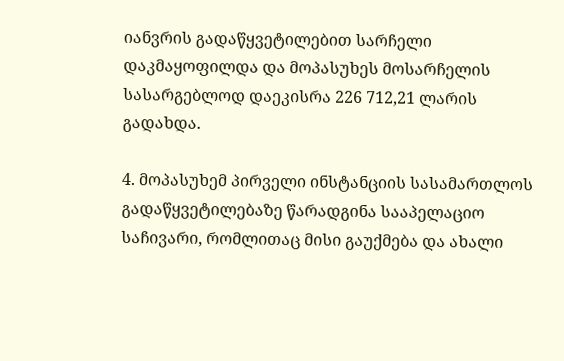იანვრის გადაწყვეტილებით სარჩელი დაკმაყოფილდა და მოპასუხეს მოსარჩელის სასარგებლოდ დაეკისრა 226 712,21 ლარის გადახდა.

4. მოპასუხემ პირველი ინსტანციის სასამართლოს გადაწყვეტილებაზე წარადგინა სააპელაციო საჩივარი, რომლითაც მისი გაუქმება და ახალი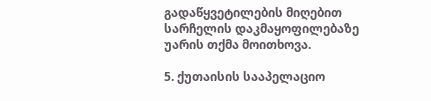გადაწყვეტილების მიღებით სარჩელის დაკმაყოფილებაზე უარის თქმა მოითხოვა.

5. ქუთაისის სააპელაციო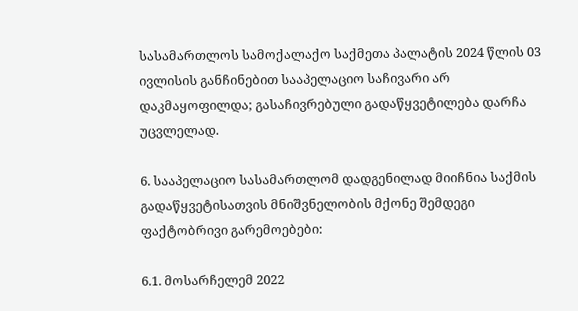სასამართლოს სამოქალაქო საქმეთა პალატის 2024 წლის 03 ივლისის განჩინებით სააპელაციო საჩივარი არ დაკმაყოფილდა; გასაჩივრებული გადაწყვეტილება დარჩა უცვლელად.

6. სააპელაციო სასამართლომ დადგენილად მიიჩნია საქმის გადაწყვეტისათვის მნიშვნელობის მქონე შემდეგი ფაქტობრივი გარემოებები:

6.1. მოსარჩელემ 2022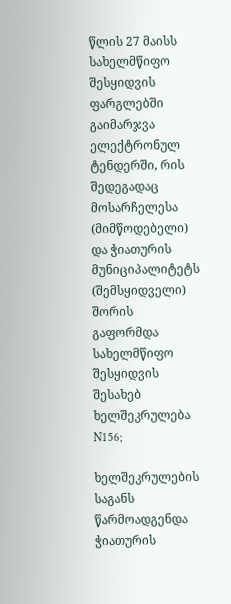წლის 27 მაისს სახელმწიფო შესყიდვის ფარგლებში გაიმარჯვა ელექტრონულ ტენდერში, რის შედეგადაც მოსარჩელესა (მიმწოდებელი) და ჭიათურის მუნიციპალიტეტს (შემსყიდველი) შორის გაფორმდა სახელმწიფო შესყიდვის შესახებ ხელშეკრულება N156;

ხელშეკრულების საგანს წარმოადგენდა ჭიათურის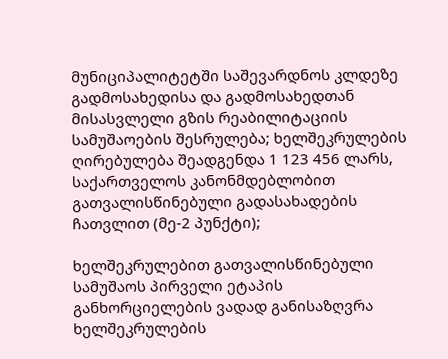მუნიციპალიტეტში საშევარდნოს კლდეზე გადმოსახედისა და გადმოსახედთან მისასვლელი გზის რეაბილიტაციის სამუშაოების შესრულება; ხელშეკრულების ღირებულება შეადგენდა 1 123 456 ლარს, საქართველოს კანონმდებლობით გათვალისწინებული გადასახადების ჩათვლით (მე-2 პუნქტი);

ხელშეკრულებით გათვალისწინებული სამუშაოს პირველი ეტაპის განხორციელების ვადად განისაზღვრა ხელშეკრულების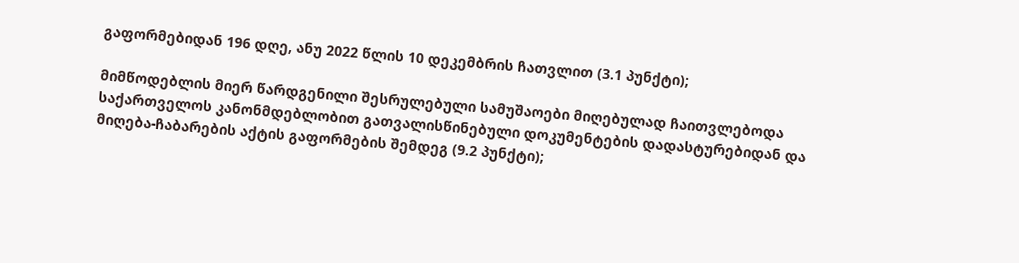გაფორმებიდან 196 დღე, ანუ 2022 წლის 10 დეკემბრის ჩათვლით (3.1 პუნქტი);

მიმწოდებლის მიერ წარდგენილი შესრულებული სამუშაოები მიღებულად ჩაითვლებოდა საქართველოს კანონმდებლობით გათვალისწინებული დოკუმენტების დადასტურებიდან და მიღება-ჩაბარების აქტის გაფორმების შემდეგ (9.2 პუნქტი);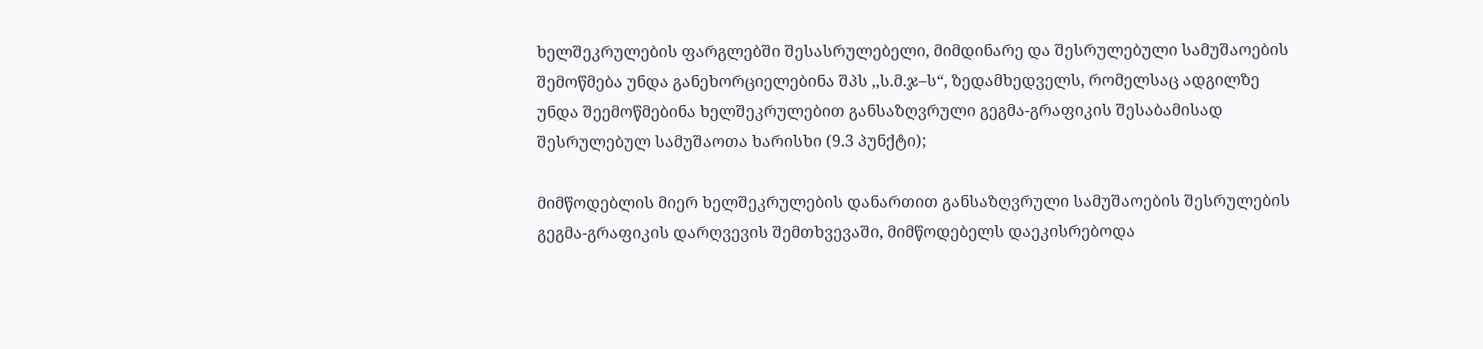ხელშეკრულების ფარგლებში შესასრულებელი, მიმდინარე და შესრულებული სამუშაოების შემოწმება უნდა განეხორციელებინა შპს ,,ს.მ.ჯ–ს“, ზედამხედველს, რომელსაც ადგილზე უნდა შეემოწმებინა ხელშეკრულებით განსაზღვრული გეგმა-გრაფიკის შესაბამისად შესრულებულ სამუშაოთა ხარისხი (9.3 პუნქტი);

მიმწოდებლის მიერ ხელშეკრულების დანართით განსაზღვრული სამუშაოების შესრულების გეგმა-გრაფიკის დარღვევის შემთხვევაში, მიმწოდებელს დაეკისრებოდა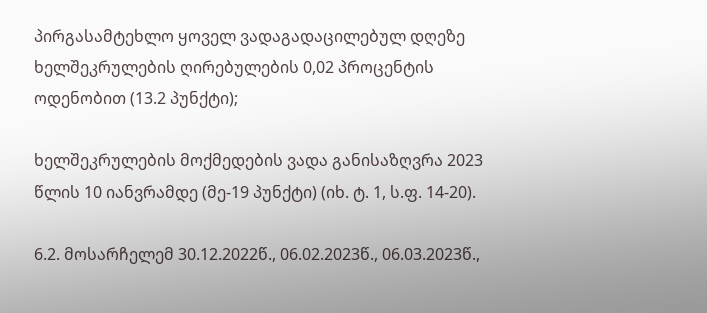პირგასამტეხლო ყოველ ვადაგადაცილებულ დღეზე ხელშეკრულების ღირებულების 0,02 პროცენტის ოდენობით (13.2 პუნქტი);

ხელშეკრულების მოქმედების ვადა განისაზღვრა 2023 წლის 10 იანვრამდე (მე-19 პუნქტი) (იხ. ტ. 1, ს.ფ. 14-20).

6.2. მოსარჩელემ 30.12.2022წ., 06.02.2023წ., 06.03.2023წ.,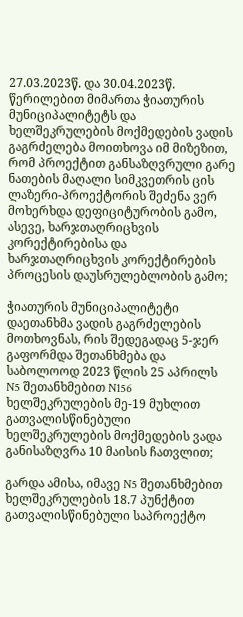27.03.2023წ. და 30.04.2023წ. წერილებით მიმართა ჭიათურის მუნიციპალიტეტს და ხელშეკრულების მოქმედების ვადის გაგრძელება მოითხოვა იმ მიზეზით, რომ პროექტით განსაზღვრული გარე ნათების მაღალი სიმკვეთრის ცის ლაზერი-პროექტორის შეძენა ვერ მოხერხდა დეფიციტურობის გამო, ასევე, ხარჯთაღრიცხვის კორექტირებისა და ხარჯთაღრიცხვის კორექტირების პროცესის დაუსრულებლობის გამო;

ჭიათურის მუნიციპალიტეტი დაეთანხმა ვადის გაგრძელების მოთხოვნას, რის შედეგადაც 5-ჯერ გაფორმდა შეთანხმება და საბოლოოდ 2023 წლის 25 აპრილს N5 შეთანხმებით N156 ხელშეკრულების მე-19 მუხლით გათვალისწინებული ხელშეკრულების მოქმედების ვადა განისაზღვრა 10 მაისის ჩათვლით;

გარდა ამისა, იმავე N5 შეთანხმებით ხელშეკრულების 18.7 პუნქტით გათვალისწინებული საპროექტო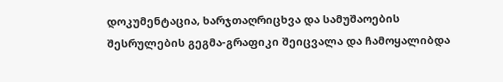დოკუმენტაცია, ხარჯთაღრიცხვა და სამუშაოების შესრულების გეგმა-გრაფიკი შეიცვალა და ჩამოყალიბდა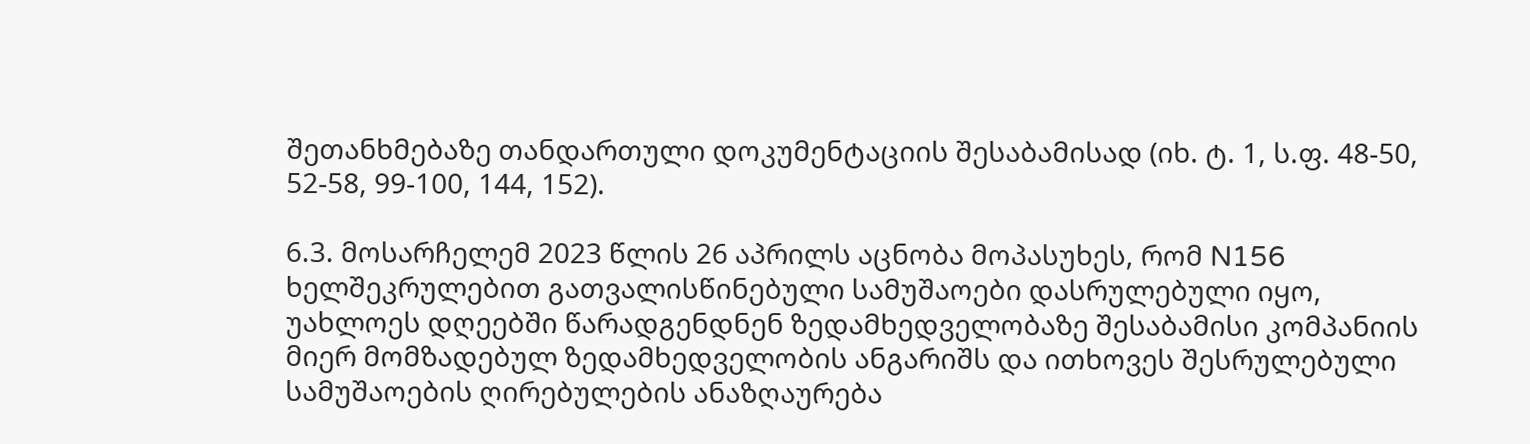შეთანხმებაზე თანდართული დოკუმენტაციის შესაბამისად (იხ. ტ. 1, ს.ფ. 48-50, 52-58, 99-100, 144, 152).

6.3. მოსარჩელემ 2023 წლის 26 აპრილს აცნობა მოპასუხეს, რომ N156 ხელშეკრულებით გათვალისწინებული სამუშაოები დასრულებული იყო, უახლოეს დღეებში წარადგენდნენ ზედამხედველობაზე შესაბამისი კომპანიის მიერ მომზადებულ ზედამხედველობის ანგარიშს და ითხოვეს შესრულებული სამუშაოების ღირებულების ანაზღაურება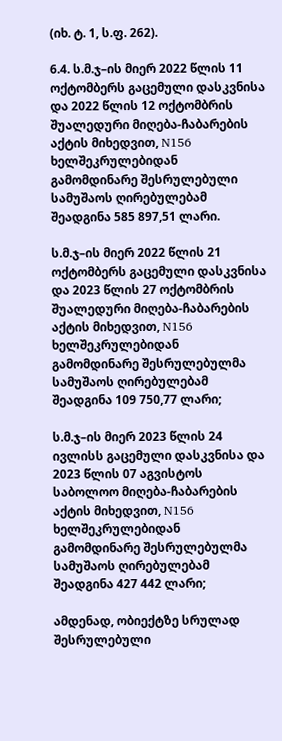(იხ. ტ. 1, ს.ფ. 262).

6.4. ს.მ.ჯ–ის მიერ 2022 წლის 11 ოქტომბერს გაცემული დასკვნისა და 2022 წლის 12 ოქტომბრის შუალედური მიღება-ჩაბარების აქტის მიხედვით, N156 ხელშეკრულებიდან გამომდინარე შესრულებული სამუშაოს ღირებულებამ შეადგინა 585 897,51 ლარი.

ს.მ.ჯ–ის მიერ 2022 წლის 21 ოქტომბერს გაცემული დასკვნისა და 2023 წლის 27 ოქტომბრის შუალედური მიღება-ჩაბარების აქტის მიხედვით, N156 ხელშეკრულებიდან გამომდინარე შესრულებულმა სამუშაოს ღირებულებამ შეადგინა 109 750,77 ლარი;

ს.მ.ჯ–ის მიერ 2023 წლის 24 ივლისს გაცემული დასკვნისა და 2023 წლის 07 აგვისტოს საბოლოო მიღება-ჩაბარების აქტის მიხედვით, N156 ხელშეკრულებიდან გამომდინარე შესრულებულმა სამუშაოს ღირებულებამ შეადგინა 427 442 ლარი;

ამდენად, ობიექტზე სრულად შესრულებული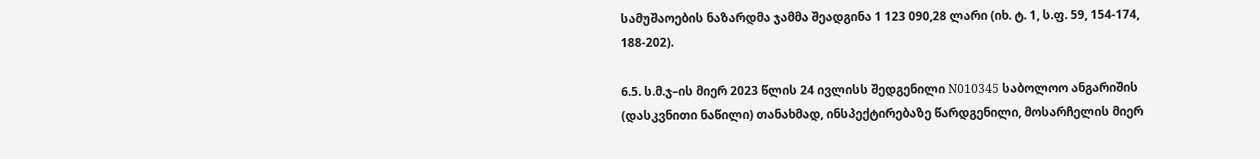სამუშაოების ნაზარდმა ჯამმა შეადგინა 1 123 090,28 ლარი (იხ. ტ. 1, ს.ფ. 59, 154-174, 188-202).

6.5. ს.მ.ჯ–ის მიერ 2023 წლის 24 ივლისს შედგენილი N010345 საბოლოო ანგარიშის (დასკვნითი ნაწილი) თანახმად, ინსპექტირებაზე წარდგენილი, მოსარჩელის მიერ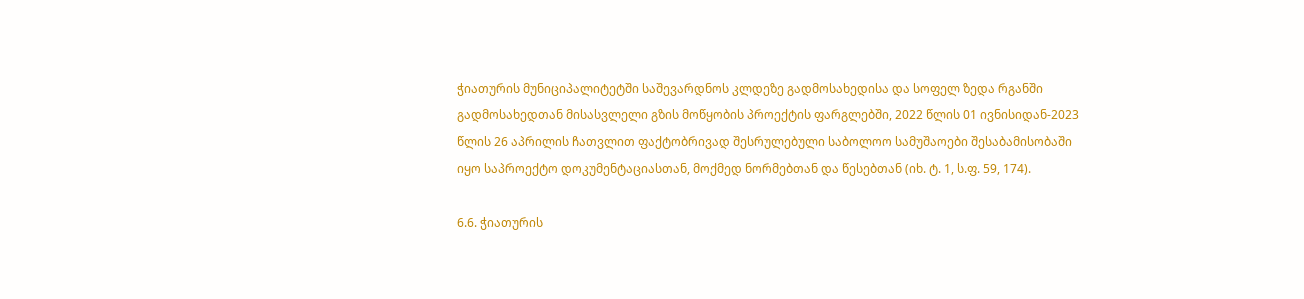ჭიათურის მუნიციპალიტეტში საშევარდნოს კლდეზე გადმოსახედისა და სოფელ ზედა რგანში გადმოსახედთან მისასვლელი გზის მოწყობის პროექტის ფარგლებში, 2022 წლის 01 ივნისიდან-2023 წლის 26 აპრილის ჩათვლით ფაქტობრივად შესრულებული საბოლოო სამუშაოები შესაბამისობაში იყო საპროექტო დოკუმენტაციასთან, მოქმედ ნორმებთან და წესებთან (იხ. ტ. 1, ს.ფ. 59, 174).

6.6. ჭიათურის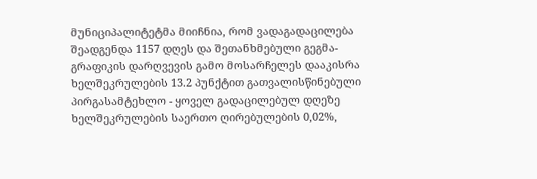მუნიციპალიტეტმა მიიჩნია, რომ ვადაგადაცილება შეადგენდა 1157 დღეს და შეთანხმებული გეგმა-გრაფიკის დარღვევის გამო მოსარჩელეს დააკისრა ხელშეკრულების 13.2 პუნქტით გათვალისწინებული პირგასამტეხლო - ყოველ გადაცილებულ დღეზე ხელშეკრულების საერთო ღირებულების 0,02%,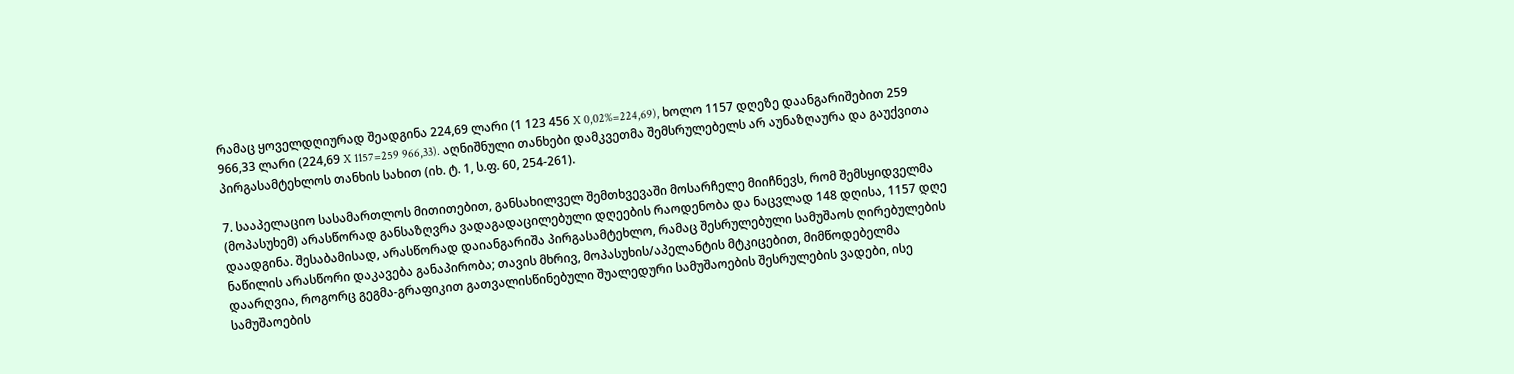რამაც ყოველდღიურად შეადგინა 224,69 ლარი (1 123 456 X 0,02%=224,69), ხოლო 1157 დღეზე დაანგარიშებით 259 966,33 ლარი (224,69 X 1157=259 966,33). აღნიშნული თანხები დამკვეთმა შემსრულებელს არ აუნაზღაურა და გაუქვითა პირგასამტეხლოს თანხის სახით (იხ. ტ. 1, ს.ფ. 60, 254-261).

7. სააპელაციო სასამართლოს მითითებით, განსახილველ შემთხვევაში მოსარჩელე მიიჩნევს, რომ შემსყიდველმა (მოპასუხემ) არასწორად განსაზღვრა ვადაგადაცილებული დღეების რაოდენობა და ნაცვლად 148 დღისა, 1157 დღე დაადგინა. შესაბამისად, არასწორად დაიანგარიშა პირგასამტეხლო, რამაც შესრულებული სამუშაოს ღირებულების ნაწილის არასწორი დაკავება განაპირობა; თავის მხრივ, მოპასუხის/აპელანტის მტკიცებით, მიმწოდებელმა დაარღვია, როგორც გეგმა-გრაფიკით გათვალისწინებული შუალედური სამუშაოების შესრულების ვადები, ისე სამუშაოების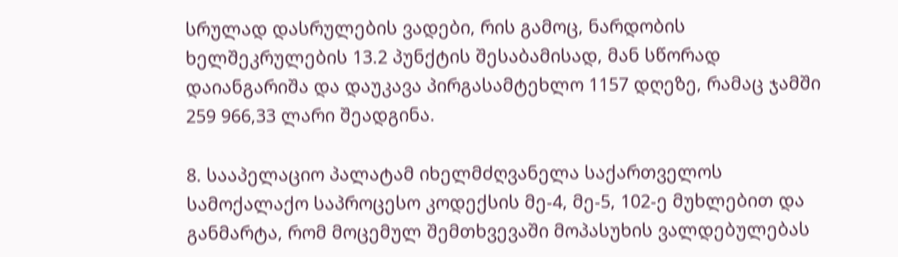სრულად დასრულების ვადები, რის გამოც, ნარდობის ხელშეკრულების 13.2 პუნქტის შესაბამისად, მან სწორად დაიანგარიშა და დაუკავა პირგასამტეხლო 1157 დღეზე, რამაც ჯამში 259 966,33 ლარი შეადგინა.

8. სააპელაციო პალატამ იხელმძღვანელა საქართველოს სამოქალაქო საპროცესო კოდექსის მე-4, მე-5, 102-ე მუხლებით და განმარტა, რომ მოცემულ შემთხვევაში მოპასუხის ვალდებულებას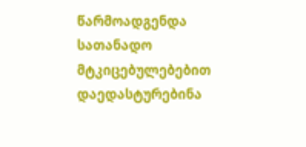წარმოადგენდა სათანადო მტკიცებულებებით დაედასტურებინა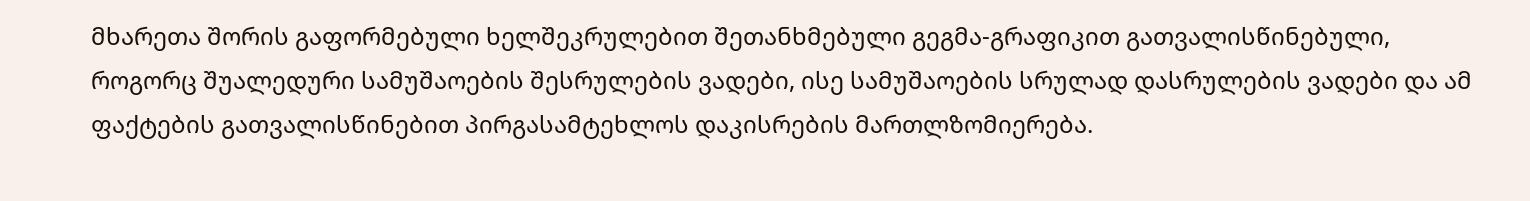მხარეთა შორის გაფორმებული ხელშეკრულებით შეთანხმებული გეგმა-გრაფიკით გათვალისწინებული, როგორც შუალედური სამუშაოების შესრულების ვადები, ისე სამუშაოების სრულად დასრულების ვადები და ამ ფაქტების გათვალისწინებით პირგასამტეხლოს დაკისრების მართლზომიერება.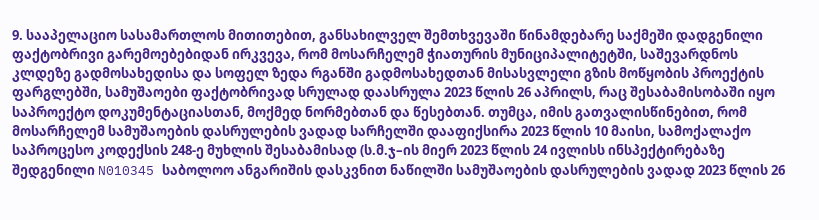9. სააპელაციო სასამართლოს მითითებით, განსახილველ შემთხვევაში წინამდებარე საქმეში დადგენილი ფაქტობრივი გარემოებებიდან ირკვევა, რომ მოსარჩელემ ჭიათურის მუნიციპალიტეტში, საშევარდნოს კლდეზე გადმოსახედისა და სოფელ ზედა რგანში გადმოსახედთან მისასვლელი გზის მოწყობის პროექტის ფარგლებში, სამუშაოები ფაქტობრივად სრულად დაასრულა 2023 წლის 26 აპრილს, რაც შესაბამისობაში იყო საპროექტო დოკუმენტაციასთან, მოქმედ ნორმებთან და წესებთან. თუმცა, იმის გათვალისწინებით, რომ მოსარჩელემ სამუშაოების დასრულების ვადად სარჩელში დააფიქსირა 2023 წლის 10 მაისი, სამოქალაქო საპროცესო კოდექსის 248-ე მუხლის შესაბამისად (ს.მ.ჯ–ის მიერ 2023 წლის 24 ივლისს ინსპექტირებაზე შედგენილი N010345 საბოლოო ანგარიშის დასკვნით ნაწილში სამუშაოების დასრულების ვადად 2023 წლის 26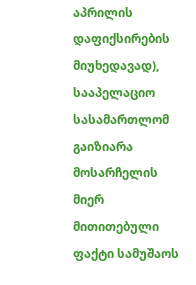აპრილის დაფიქსირების მიუხედავად), სააპელაციო სასამართლომ გაიზიარა მოსარჩელის მიერ მითითებული ფაქტი სამუშაოს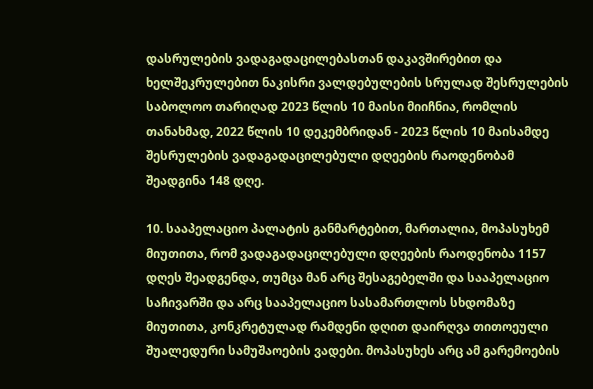დასრულების ვადაგადაცილებასთან დაკავშირებით და ხელშეკრულებით ნაკისრი ვალდებულების სრულად შესრულების საბოლოო თარიღად 2023 წლის 10 მაისი მიიჩნია, რომლის თანახმად, 2022 წლის 10 დეკემბრიდან - 2023 წლის 10 მაისამდე შესრულების ვადაგადაცილებული დღეების რაოდენობამ შეადგინა 148 დღე.

10. სააპელაციო პალატის განმარტებით, მართალია, მოპასუხემ მიუთითა, რომ ვადაგადაცილებული დღეების რაოდენობა 1157 დღეს შეადგენდა, თუმცა მან არც შესაგებელში და სააპელაციო საჩივარში და არც სააპელაციო სასამართლოს სხდომაზე მიუთითა, კონკრეტულად რამდენი დღით დაირღვა თითოეული შუალედური სამუშაოების ვადები. მოპასუხეს არც ამ გარემოების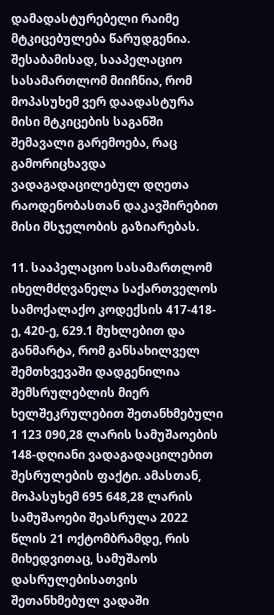დამადასტურებელი რაიმე მტკიცებულება წარუდგენია. შესაბამისად, სააპელაციო სასამართლომ მიიჩნია, რომ მოპასუხემ ვერ დაადასტურა მისი მტკიცების საგანში შემავალი გარემოება, რაც გამორიცხავდა ვადაგადაცილებულ დღეთა რაოდენობასთან დაკავშირებით მისი მსჯელობის გაზიარებას.

11. სააპელაციო სასამართლომ იხელმძღვანელა საქართველოს სამოქალაქო კოდექსის 417-418-ე, 420-ე, 629.1 მუხლებით და განმარტა, რომ განსახილველ შემთხვევაში დადგენილია შემსრულებლის მიერ ხელშეკრულებით შეთანხმებული 1 123 090,28 ლარის სამუშაოების 148-დღიანი ვადაგადაცილებით შესრულების ფაქტი. ამასთან, მოპასუხემ 695 648,28 ლარის სამუშაოები შეასრულა 2022 წლის 21 ოქტომბრამდე, რის მიხედვითაც, სამუშაოს დასრულებისათვის შეთანხმებულ ვადაში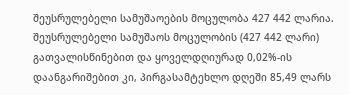შეუსრულებელი სამუშაოების მოცულობა 427 442 ლარია. შეუსრულებელი სამუშაოს მოცულობის (427 442 ლარი) გათვალისწინებით და ყოველდღიურად 0,02%-ის დაანგარიშებით კი, პირგასამტეხლო დღეში 85,49 ლარს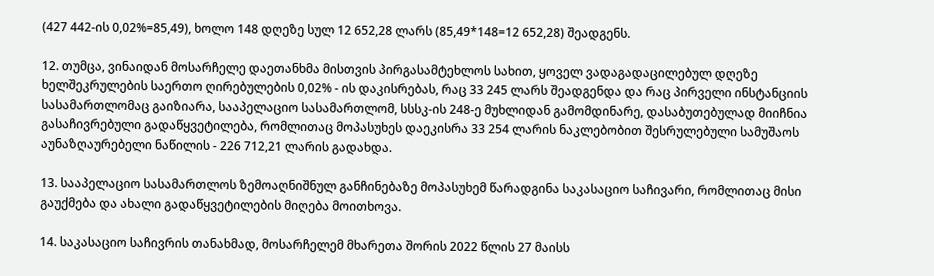(427 442-ის 0,02%=85,49), ხოლო 148 დღეზე სულ 12 652,28 ლარს (85,49*148=12 652,28) შეადგენს.

12. თუმცა, ვინაიდან მოსარჩელე დაეთანხმა მისთვის პირგასამტეხლოს სახით, ყოველ ვადაგადაცილებულ დღეზე ხელშეკრულების საერთო ღირებულების 0,02% - ის დაკისრებას, რაც 33 245 ლარს შეადგენდა და რაც პირველი ინსტანციის სასამართლომაც გაიზიარა, სააპელაციო სასამართლომ, სსსკ-ის 248-ე მუხლიდან გამომდინარე, დასაბუთებულად მიიჩნია გასაჩივრებული გადაწყვეტილება, რომლითაც მოპასუხეს დაეკისრა 33 254 ლარის ნაკლებობით შესრულებული სამუშაოს აუნაზღაურებელი ნაწილის - 226 712,21 ლარის გადახდა.

13. სააპელაციო სასამართლოს ზემოაღნიშნულ განჩინებაზე მოპასუხემ წარადგინა საკასაციო საჩივარი, რომლითაც მისი გაუქმება და ახალი გადაწყვეტილების მიღება მოითხოვა.

14. საკასაციო საჩივრის თანახმად, მოსარჩელემ მხარეთა შორის 2022 წლის 27 მაისს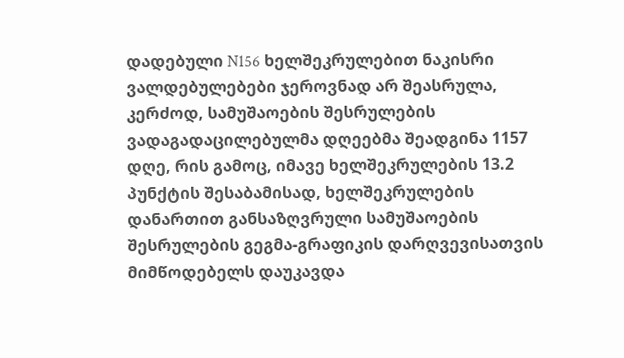დადებული N156 ხელშეკრულებით ნაკისრი ვალდებულებები ჯეროვნად არ შეასრულა, კერძოდ, სამუშაოების შესრულების ვადაგადაცილებულმა დღეებმა შეადგინა 1157 დღე, რის გამოც, იმავე ხელშეკრულების 13.2 პუნქტის შესაბამისად, ხელშეკრულების დანართით განსაზღვრული სამუშაოების შესრულების გეგმა-გრაფიკის დარღვევისათვის მიმწოდებელს დაუკავდა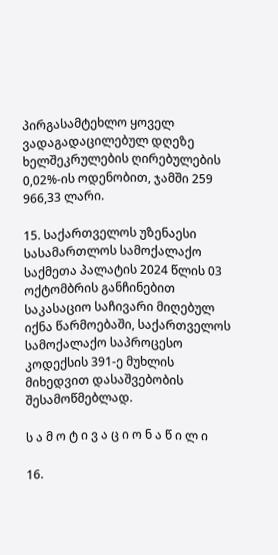პირგასამტეხლო ყოველ ვადაგადაცილებულ დღეზე ხელშეკრულების ღირებულების 0,02%-ის ოდენობით, ჯამში 259 966,33 ლარი.

15. საქართველოს უზენაესი სასამართლოს სამოქალაქო საქმეთა პალატის 2024 წლის 03 ოქტომბრის განჩინებით საკასაციო საჩივარი მიღებულ იქნა წარმოებაში, საქართველოს სამოქალაქო საპროცესო კოდექსის 391-ე მუხლის მიხედვით დასაშვებობის შესამოწმებლად.

ს ა მ ო ტ ი ვ ა ც ი ო ნ ა წ ი ლ ი

16.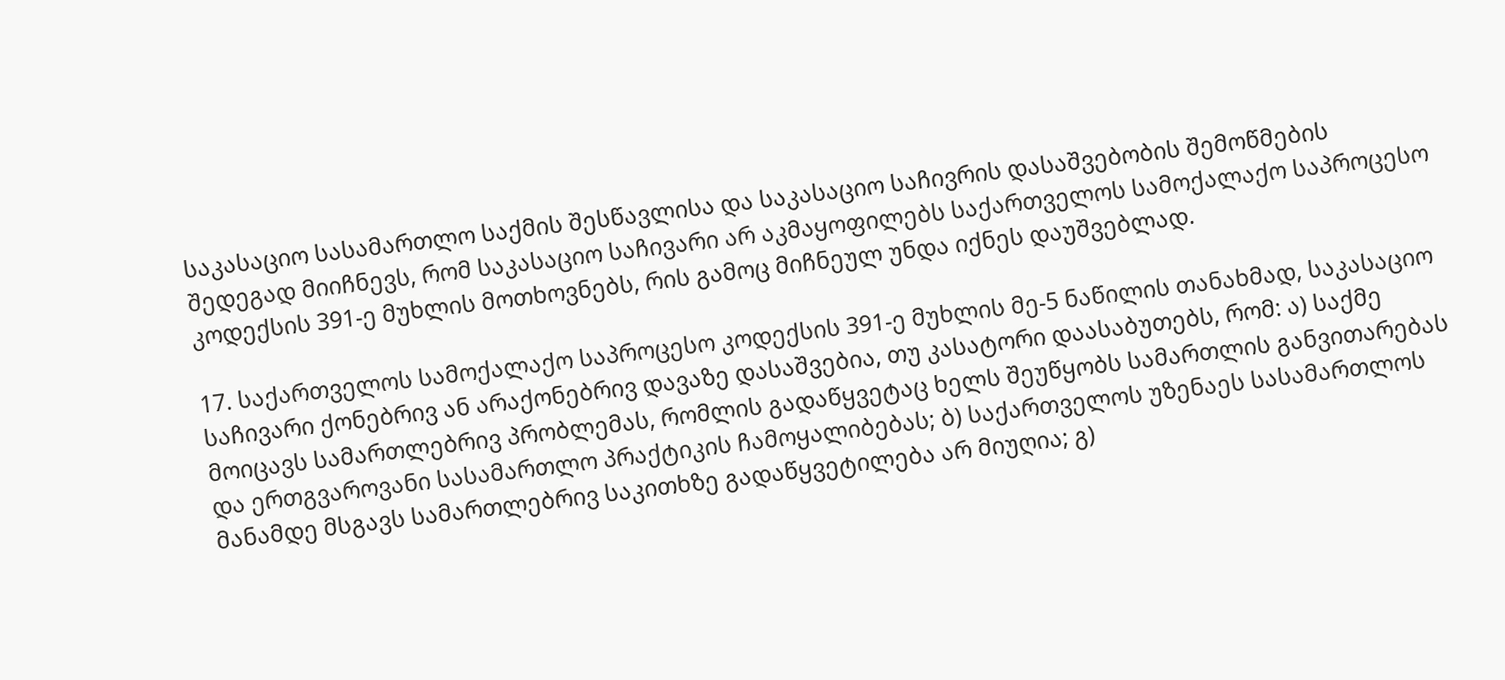საკასაციო სასამართლო საქმის შესწავლისა და საკასაციო საჩივრის დასაშვებობის შემოწმების შედეგად მიიჩნევს, რომ საკასაციო საჩივარი არ აკმაყოფილებს საქართველოს სამოქალაქო საპროცესო კოდექსის 391-ე მუხლის მოთხოვნებს, რის გამოც მიჩნეულ უნდა იქნეს დაუშვებლად.

17. საქართველოს სამოქალაქო საპროცესო კოდექსის 391-ე მუხლის მე-5 ნაწილის თანახმად, საკასაციო საჩივარი ქონებრივ ან არაქონებრივ დავაზე დასაშვებია, თუ კასატორი დაასაბუთებს, რომ: ა) საქმე მოიცავს სამართლებრივ პრობლემას, რომლის გადაწყვეტაც ხელს შეუწყობს სამართლის განვითარებას და ერთგვაროვანი სასამართლო პრაქტიკის ჩამოყალიბებას; ბ) საქართველოს უზენაეს სასამართლოს მანამდე მსგავს სამართლებრივ საკითხზე გადაწყვეტილება არ მიუღია; გ)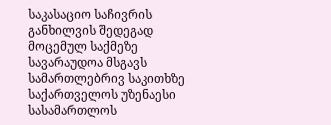საკასაციო საჩივრის განხილვის შედეგად მოცემულ საქმეზე სავარაუდოა მსგავს სამართლებრივ საკითხზე საქართველოს უზენაესი სასამართლოს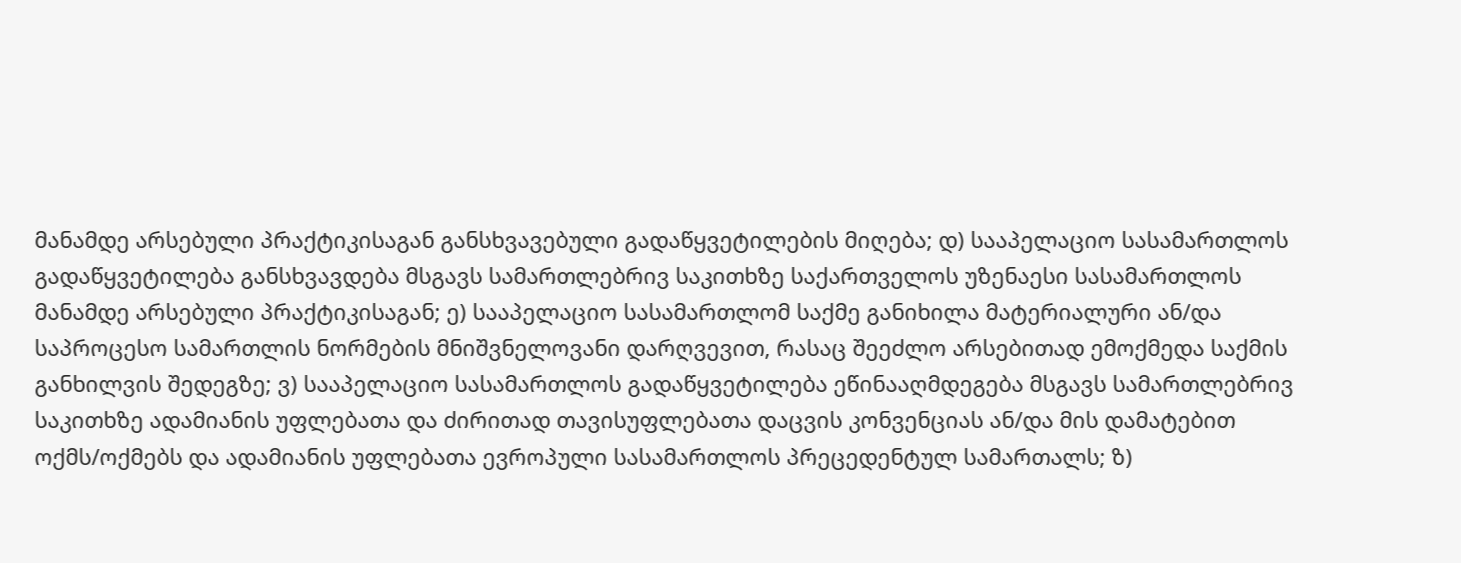მანამდე არსებული პრაქტიკისაგან განსხვავებული გადაწყვეტილების მიღება; დ) სააპელაციო სასამართლოს გადაწყვეტილება განსხვავდება მსგავს სამართლებრივ საკითხზე საქართველოს უზენაესი სასამართლოს მანამდე არსებული პრაქტიკისაგან; ე) სააპელაციო სასამართლომ საქმე განიხილა მატერიალური ან/და საპროცესო სამართლის ნორმების მნიშვნელოვანი დარღვევით, რასაც შეეძლო არსებითად ემოქმედა საქმის განხილვის შედეგზე; ვ) სააპელაციო სასამართლოს გადაწყვეტილება ეწინააღმდეგება მსგავს სამართლებრივ საკითხზე ადამიანის უფლებათა და ძირითად თავისუფლებათა დაცვის კონვენციას ან/და მის დამატებით ოქმს/ოქმებს და ადამიანის უფლებათა ევროპული სასამართლოს პრეცედენტულ სამართალს; ზ)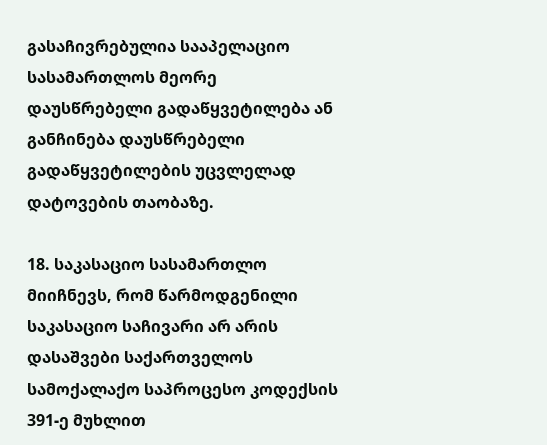გასაჩივრებულია სააპელაციო სასამართლოს მეორე დაუსწრებელი გადაწყვეტილება ან განჩინება დაუსწრებელი გადაწყვეტილების უცვლელად დატოვების თაობაზე.

18. საკასაციო სასამართლო მიიჩნევს, რომ წარმოდგენილი საკასაციო საჩივარი არ არის დასაშვები საქართველოს სამოქალაქო საპროცესო კოდექსის 391-ე მუხლით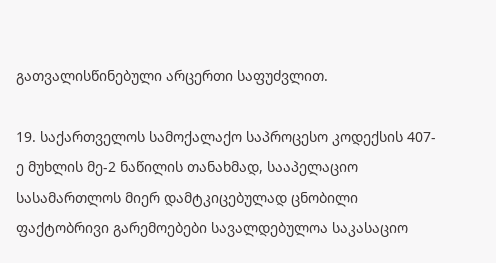გათვალისწინებული არცერთი საფუძვლით.

19. საქართველოს სამოქალაქო საპროცესო კოდექსის 407-ე მუხლის მე-2 ნაწილის თანახმად, სააპელაციო სასამართლოს მიერ დამტკიცებულად ცნობილი ფაქტობრივი გარემოებები სავალდებულოა საკასაციო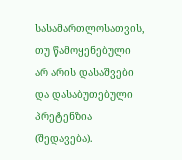სასამართლოსათვის, თუ წამოყენებული არ არის დასაშვები და დასაბუთებული პრეტენზია (შედავება).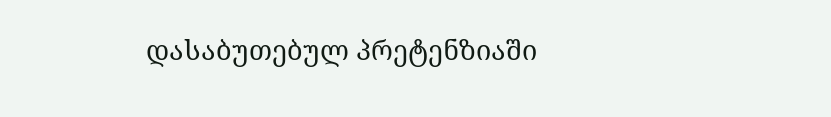დასაბუთებულ პრეტენზიაში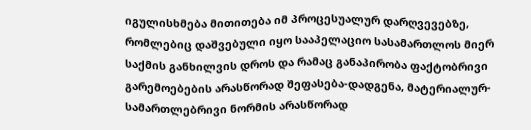იგულისხმება მითითება იმ პროცესუალურ დარღვევებზე, რომლებიც დაშვებული იყო სააპელაციო სასამართლოს მიერ საქმის განხილვის დროს და რამაც განაპირობა ფაქტობრივი გარემოებების არასწორად შეფასება-დადგენა, მატერიალურ-სამართლებრივი ნორმის არასწორად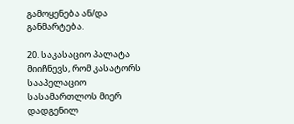გამოყენება ან/და განმარტება.

20. საკასაციო პალატა მიიჩნევს, რომ კასატორს სააპელაციო სასამართლოს მიერ დადგენილ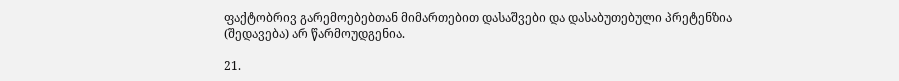ფაქტობრივ გარემოებებთან მიმართებით დასაშვები და დასაბუთებული პრეტენზია (შედავება) არ წარმოუდგენია.

21.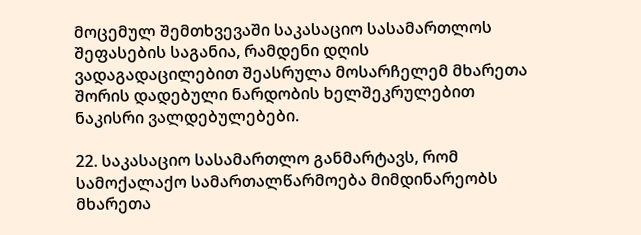მოცემულ შემთხვევაში საკასაციო სასამართლოს შეფასების საგანია, რამდენი დღის ვადაგადაცილებით შეასრულა მოსარჩელემ მხარეთა შორის დადებული ნარდობის ხელშეკრულებით ნაკისრი ვალდებულებები.

22. საკასაციო სასამართლო განმარტავს, რომ სამოქალაქო სამართალწარმოება მიმდინარეობს მხარეთა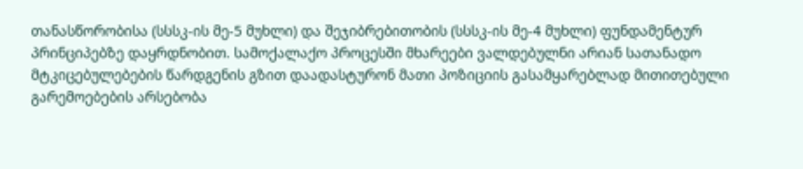თანასწორობისა (სსსკ-ის მე-5 მუხლი) და შეჯიბრებითობის (სსსკ-ის მე-4 მუხლი) ფუნდამენტურ პრინციპებზე დაყრდნობით. სამოქალაქო პროცესში მხარეები ვალდებულნი არიან სათანადო მტკიცებულებების წარდგენის გზით დაადასტურონ მათი პოზიციის გასამყარებლად მითითებული გარემოებების არსებობა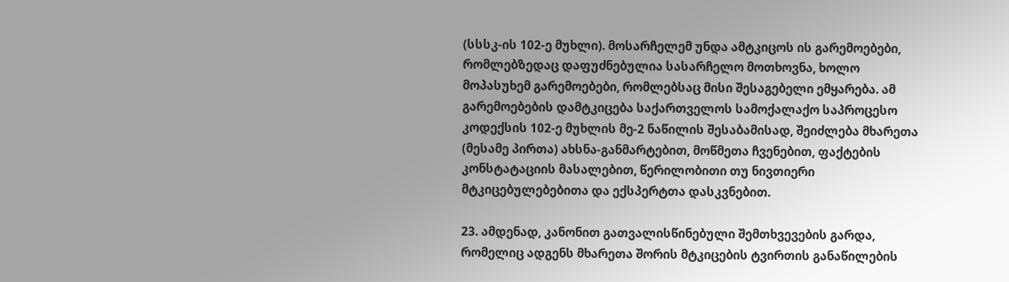(სსსკ-ის 102-ე მუხლი). მოსარჩელემ უნდა ამტკიცოს ის გარემოებები, რომლებზედაც დაფუძნებულია სასარჩელო მოთხოვნა, ხოლო მოპასუხემ გარემოებები, რომლებსაც მისი შესაგებელი ემყარება. ამ გარემოებების დამტკიცება საქართველოს სამოქალაქო საპროცესო კოდექსის 102-ე მუხლის მე-2 ნაწილის შესაბამისად, შეიძლება მხარეთა (მესამე პირთა) ახსნა-განმარტებით, მოწმეთა ჩვენებით, ფაქტების კონსტატაციის მასალებით, წერილობითი თუ ნივთიერი მტკიცებულებებითა და ექსპერტთა დასკვნებით.

23. ამდენად, კანონით გათვალისწინებული შემთხვევების გარდა, რომელიც ადგენს მხარეთა შორის მტკიცების ტვირთის განაწილების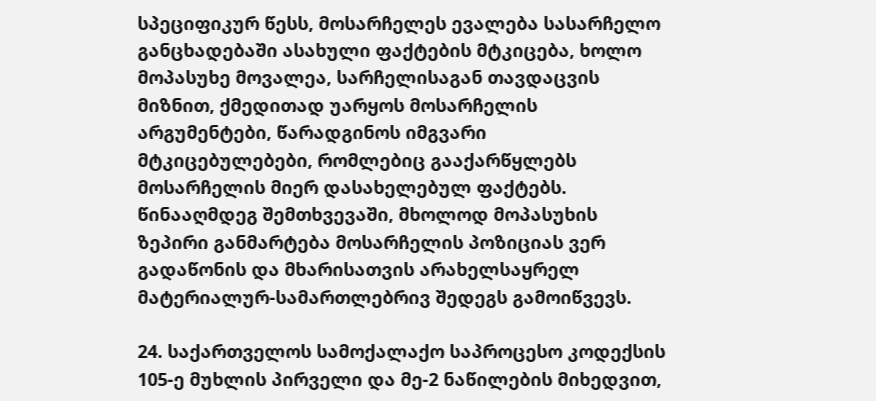სპეციფიკურ წესს, მოსარჩელეს ევალება სასარჩელო განცხადებაში ასახული ფაქტების მტკიცება, ხოლო მოპასუხე მოვალეა, სარჩელისაგან თავდაცვის მიზნით, ქმედითად უარყოს მოსარჩელის არგუმენტები, წარადგინოს იმგვარი მტკიცებულებები, რომლებიც გააქარწყლებს მოსარჩელის მიერ დასახელებულ ფაქტებს. წინააღმდეგ შემთხვევაში, მხოლოდ მოპასუხის ზეპირი განმარტება მოსარჩელის პოზიციას ვერ გადაწონის და მხარისათვის არახელსაყრელ მატერიალურ-სამართლებრივ შედეგს გამოიწვევს.

24. საქართველოს სამოქალაქო საპროცესო კოდექსის 105-ე მუხლის პირველი და მე-2 ნაწილების მიხედვით,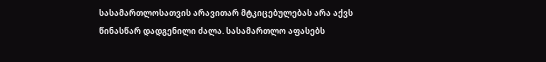სასამართლოსათვის არავითარ მტკიცებულებას არა აქვს წინასწარ დადგენილი ძალა. სასამართლო აფასებს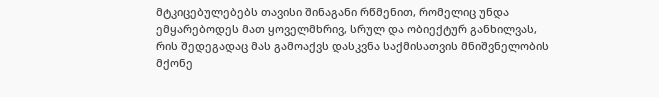მტკიცებულებებს თავისი შინაგანი რწმენით, რომელიც უნდა ემყარებოდეს მათ ყოველმხრივ, სრულ და ობიექტურ განხილვას, რის შედეგადაც მას გამოაქვს დასკვნა საქმისათვის მნიშვნელობის მქონე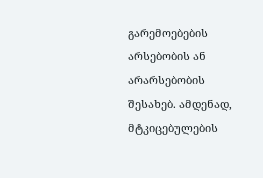გარემოებების არსებობის ან არარსებობის შესახებ. ამდენად, მტკიცებულების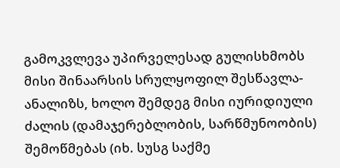გამოკვლევა უპირველესად გულისხმობს მისი შინაარსის სრულყოფილ შესწავლა-ანალიზს, ხოლო შემდეგ მისი იურიდიული ძალის (დამაჯერებლობის, სარწმუნოობის) შემოწმებას (იხ. სუსგ საქმე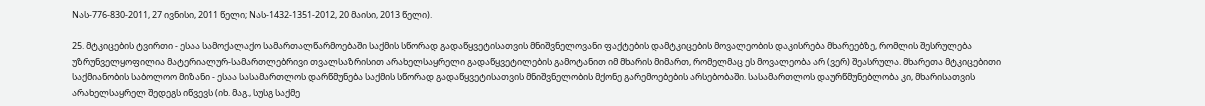Nას-776-830-2011, 27 ივნისი, 2011 წელი; Nას-1432-1351-2012, 20 მაისი, 2013 წელი).

25. მტკიცების ტვირთი - ესაა სამოქალაქო სამართალწარმოებაში საქმის სწორად გადაწყვეტისათვის მნიშვნელოვანი ფაქტების დამტკიცების მოვალეობის დაკისრება მხარეებზე, რომლის შესრულება უზრუნველყოფილია მატერიალურ-სამართლებრივი თვალსაზრისით არახელსაყრელი გადაწყვეტილების გამოტანით იმ მხარის მიმართ, რომელმაც ეს მოვალეობა არ (ვერ) შეასრულა. მხარეთა მტკიცებითი საქმიანობის საბოლოო მიზანი - ესაა სასამართლოს დარწმუნება საქმის სწორად გადაწყვეტისათვის მნიშვნელობის მქონე გარემოებების არსებობაში. სასამართლოს დაურწმუნებლობა კი, მხარისათვის არახელსაყრელ შედეგს იწვევს (იხ. მაგ., სუსგ საქმე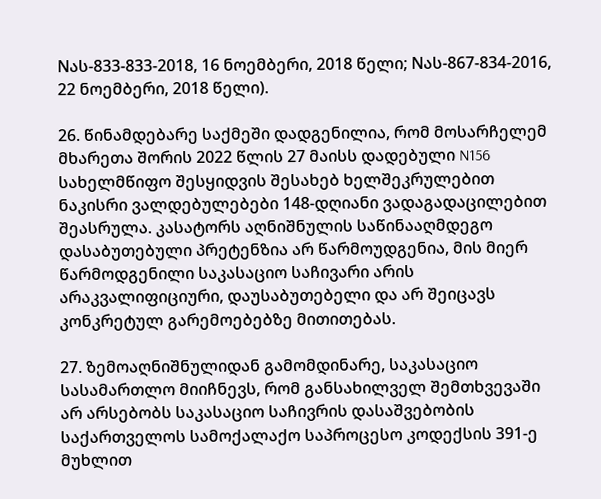Nას-833-833-2018, 16 ნოემბერი, 2018 წელი; Nას-867-834-2016, 22 ნოემბერი, 2018 წელი).

26. წინამდებარე საქმეში დადგენილია, რომ მოსარჩელემ მხარეთა შორის 2022 წლის 27 მაისს დადებული N156 სახელმწიფო შესყიდვის შესახებ ხელშეკრულებით ნაკისრი ვალდებულებები 148-დღიანი ვადაგადაცილებით შეასრულა. კასატორს აღნიშნულის საწინააღმდეგო დასაბუთებული პრეტენზია არ წარმოუდგენია, მის მიერ წარმოდგენილი საკასაციო საჩივარი არის არაკვალიფიციური, დაუსაბუთებელი და არ შეიცავს კონკრეტულ გარემოებებზე მითითებას.

27. ზემოაღნიშნულიდან გამომდინარე, საკასაციო სასამართლო მიიჩნევს, რომ განსახილველ შემთხვევაში არ არსებობს საკასაციო საჩივრის დასაშვებობის საქართველოს სამოქალაქო საპროცესო კოდექსის 391-ე მუხლით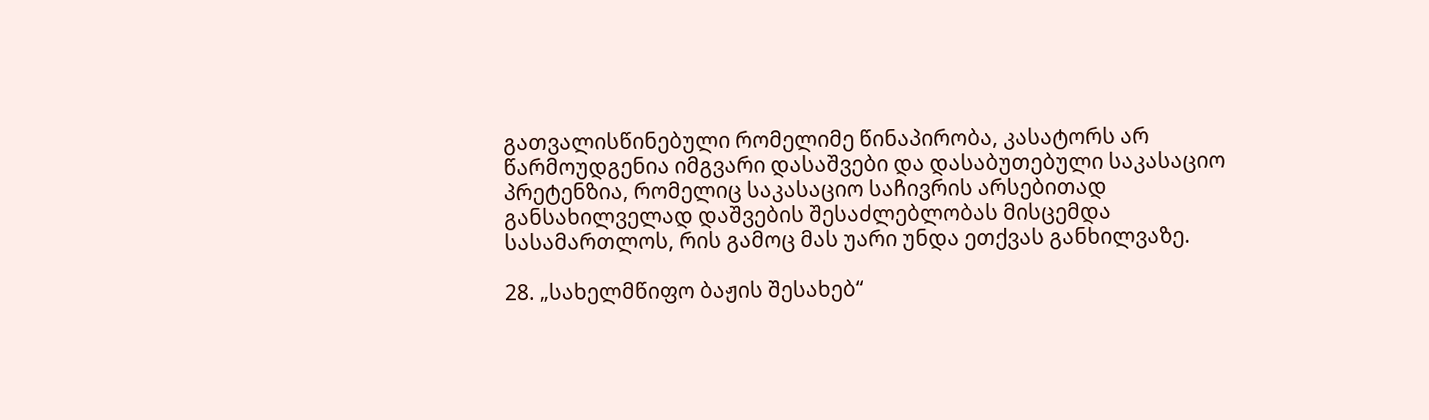გათვალისწინებული რომელიმე წინაპირობა, კასატორს არ წარმოუდგენია იმგვარი დასაშვები და დასაბუთებული საკასაციო პრეტენზია, რომელიც საკასაციო საჩივრის არსებითად განსახილველად დაშვების შესაძლებლობას მისცემდა სასამართლოს, რის გამოც მას უარი უნდა ეთქვას განხილვაზე.

28. „სახელმწიფო ბაჟის შესახებ“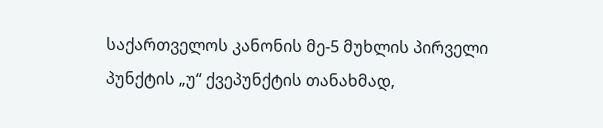საქართველოს კანონის მე-5 მუხლის პირველი პუნქტის „უ“ ქვეპუნქტის თანახმად,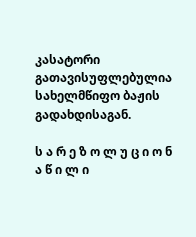კასატორი გათავისუფლებულია სახელმწიფო ბაჟის გადახდისაგან.

ს ა რ ე ზ ო ლ უ ც ი ო ნ ა წ ი ლ ი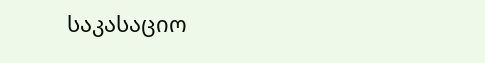საკასაციო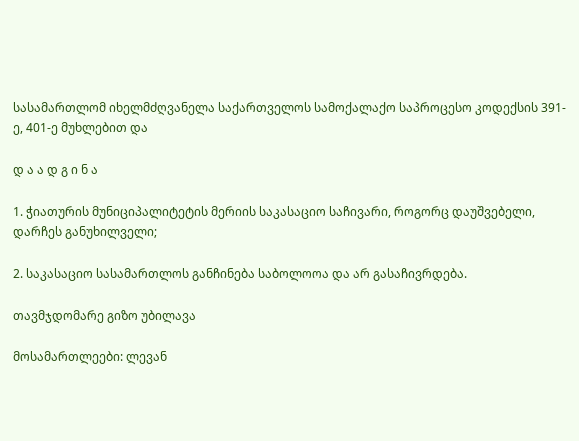სასამართლომ იხელმძღვანელა საქართველოს სამოქალაქო საპროცესო კოდექსის 391-ე, 401-ე მუხლებით და

დ ა ა დ გ ი ნ ა

1. ჭიათურის მუნიციპალიტეტის მერიის საკასაციო საჩივარი, როგორც დაუშვებელი, დარჩეს განუხილველი;

2. საკასაციო სასამართლოს განჩინება საბოლოოა და არ გასაჩივრდება.

თავმჯდომარე გიზო უბილავა

მოსამართლეები: ლევან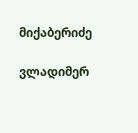მიქაბერიძე

ვლადიმერ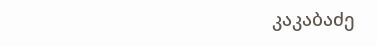კაკაბაძე